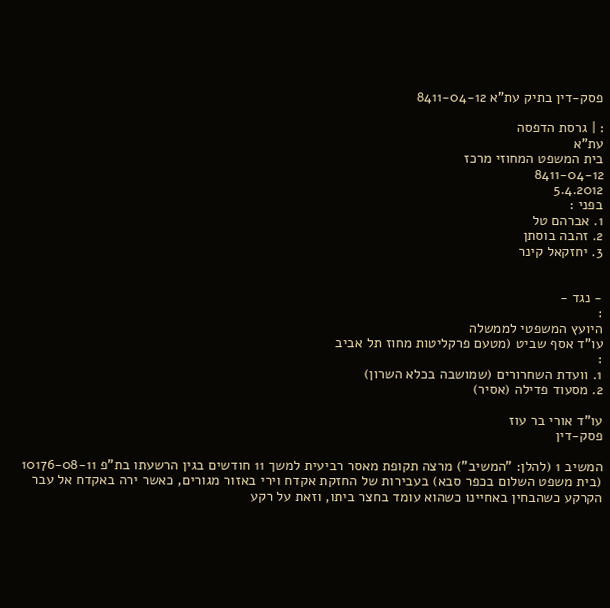פסק-דין בתיק עת"א 8411-04-12

: | גרסת הדפסה
עת"א
בית המשפט המחוזי מרכז
8411-04-12
5.4.2012
בפני :
1. אברהם טל
2. זהבה בוסתן
3. יחזקאל קינר


- נגד -
:
היועץ המשפטי לממשלה
עו"ד אסף שביט (מטעם פרקליטות מחוז תל אביב
:
1. וועדת השחרורים (שמושבה בכלא השרון)
2. מסעוד פדילה (אסיר)

עו"ד אורי בר עוז
פסק-דין

המשיב 1 (להלן: "המשיב") מרצה תקופת מאסר רביעית למשך 11 חודשים בגין הרשעתו בת"פ 10176-08-11 (בית משפט השלום בכפר סבא) בעבירות של החזקת אקדח וירי באזור מגורים, כאשר ירה באקדח אל עבר הקרקע כשהבחין באחיינו כשהוא עומד בחצר ביתו, וזאת על רקע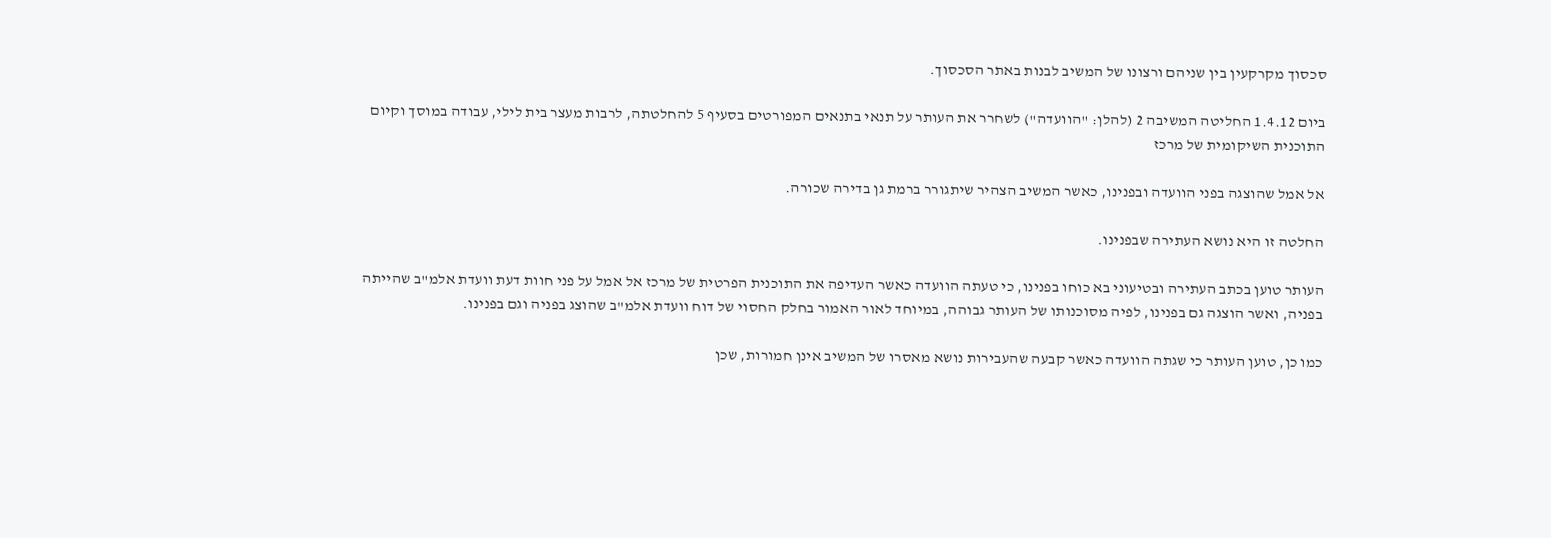סכסוך מקרקעין בין שניהם ורצונו של המשיב לבנות באתר הסכסוך.

ביום 1.4.12 החליטה המשיבה 2 (להלן: "הוועדה") לשחרר את העותר על תנאי בתנאים המפורטים בסעיף 5 להחלטתה, לרבות מעצר בית לילי, עבודה במוסך וקיום התוכנית השיקומית של מרכז

אל אמל שהוצגה בפני הוועדה ובפנינו, כאשר המשיב הצהיר שיתגורר ברמת גן בדירה שכורה.

החלטה זו היא נושא העתירה שבפנינו.

העותר טוען בכתב העתירה ובטיעוני בא כוחו בפנינו, כי טעתה הוועדה כאשר העדיפה את התוכנית הפרטית של מרכז אל אמל על פני חוות דעת וועדת אלמ"ב שהייתה בפניה, ואשר הוצגה גם בפנינו, לפיה מסוכנותו של העותר גבוהה, במיוחד לאור האמור בחלק החסוי של דוח וועדת אלמ"ב שהוצג בפניה וגם בפנינו.

כמו כן, טוען העותר כי שגתה הוועדה כאשר קבעה שהעבירות נושא מאסרו של המשיב אינן חמורות, שכן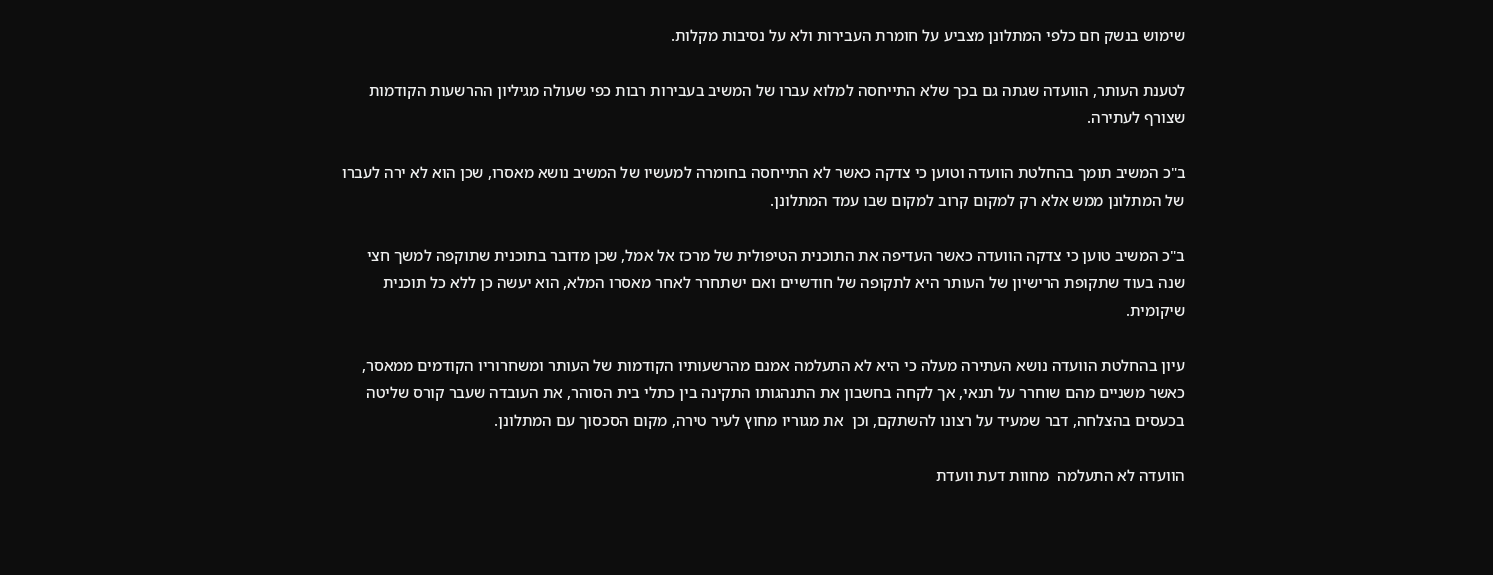שימוש בנשק חם כלפי המתלונן מצביע על חומרת העבירות ולא על נסיבות מקלות.

לטענת העותר, הוועדה שגתה גם בכך שלא התייחסה למלוא עברו של המשיב בעבירות רבות כפי שעולה מגיליון ההרשעות הקודמות שצורף לעתירה.

ב"כ המשיב תומך בהחלטת הוועדה וטוען כי צדקה כאשר לא התייחסה בחומרה למעשיו של המשיב נושא מאסרו, שכן הוא לא ירה לעברו של המתלונן ממש אלא רק למקום קרוב למקום שבו עמד המתלונן.

ב"כ המשיב טוען כי צדקה הוועדה כאשר העדיפה את התוכנית הטיפולית של מרכז אל אמל, שכן מדובר בתוכנית שתוקפה למשך חצי שנה בעוד שתקופת הרישיון של העותר היא לתקופה של חודשיים ואם ישתחרר לאחר מאסרו המלא, הוא יעשה כן ללא כל תוכנית שיקומית.

עיון בהחלטת הוועדה נושא העתירה מעלה כי היא לא התעלמה אמנם מהרשעותיו הקודמות של העותר ומשחרוריו הקודמים ממאסר, כאשר משניים מהם שוחרר על תנאי, אך לקחה בחשבון את התנהגותו התקינה בין כתלי בית הסוהר, את העובדה שעבר קורס שליטה בכעסים בהצלחה, דבר שמעיד על רצונו להשתקם, וכן  את מגוריו מחוץ לעיר טירה, מקום הסכסוך עם המתלונן.

הוועדה לא התעלמה  מחוות דעת וועדת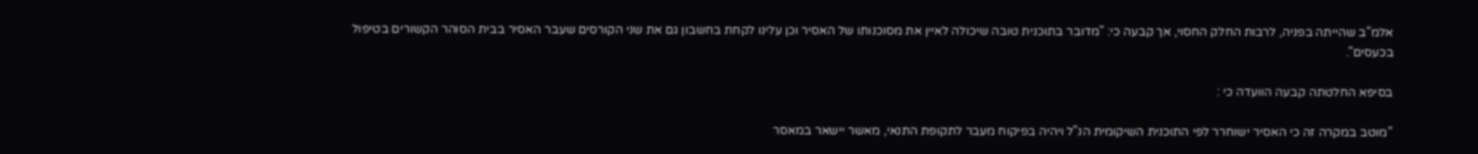אלמ"ב שהייתה בפניה, לרבות החלק החסוי, אך קבעה כי: "מדובר בתוכנית טובה שיכולה לאיין את מסוכנותו של האסיר וכן עלינו לקחת בחשבון גם את שני הקורסים שעבר האסיר בבית הסוהר הקשורים בטיפול בכעסים".

בסיפא החלטתה קבעה הוועדה כי :

"מוטב במקרה זה כי האסיר ישוחרר לפי התוכנית השיקומית הנ"ל ויהיה בפיקוח מעבר לתקופת התנאי, מאשר יישאר במאסר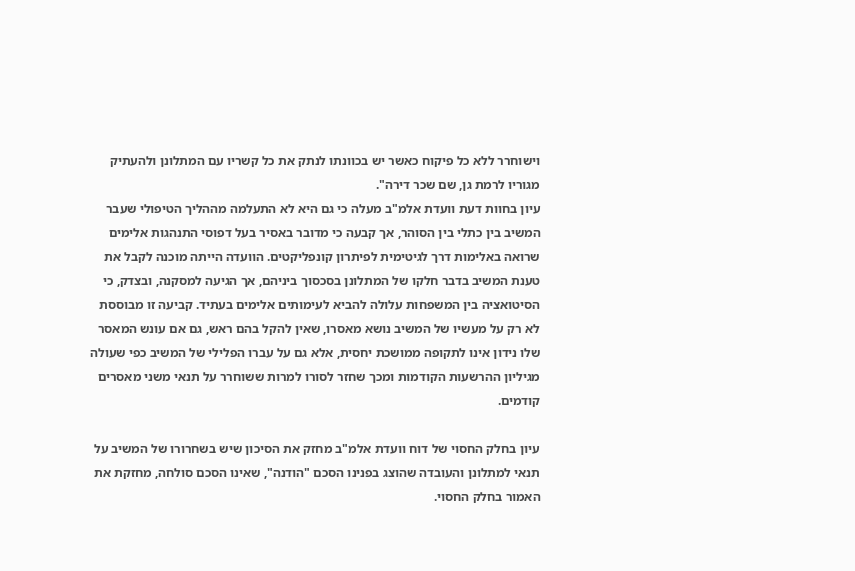וישוחרר ללא כל פיקוח כאשר יש בכוונתו לנתק את כל קשריו עם המתלונן ולהעתיק מגוריו לרמת גן, שם שכר דירה".
עיון בחוות דעת וועדת אלמ"ב מעלה כי גם היא לא התעלמה מההליך הטיפולי שעבר המשיב בין כתלי בין הסוהר, אך קבעה כי מדובר באסיר בעל דפוסי התנהגות אלימים שרואה באלימות דרך לגיטימית לפיתרון קונפליקטים. הוועדה הייתה מוכנה לקבל את טענת המשיב בדבר חלקו של המתלונן בסכסוך ביניהם, אך הגיעה למסקנה, ובצדק, כי הסיטואציה בין המשפחות עלולה להביא לעימותים אלימים בעתיד. קביעה זו מבוססת לא רק על מעשיו של המשיב נושא מאסרו, שאין להקל בהם ראש, גם אם עונש המאסר שלו נידון אינו לתקופה ממושכת יחסית, אלא גם על עברו הפלילי של המשיב כפי שעולה מגיליון ההרשעות הקודמות ומכך שחזר לסורו למרות ששוחרר על תנאי משני מאסרים קודמים.

עיון בחלק החסוי של דוח וועדת אלמ"ב מחזק את הסיכון שיש בשחרורו של המשיב על תנאי למתלונן והעובדה שהוצג בפנינו הסכם "הודנה", שאינו הסכם סולחה, מחזקת את האמור בחלק החסוי.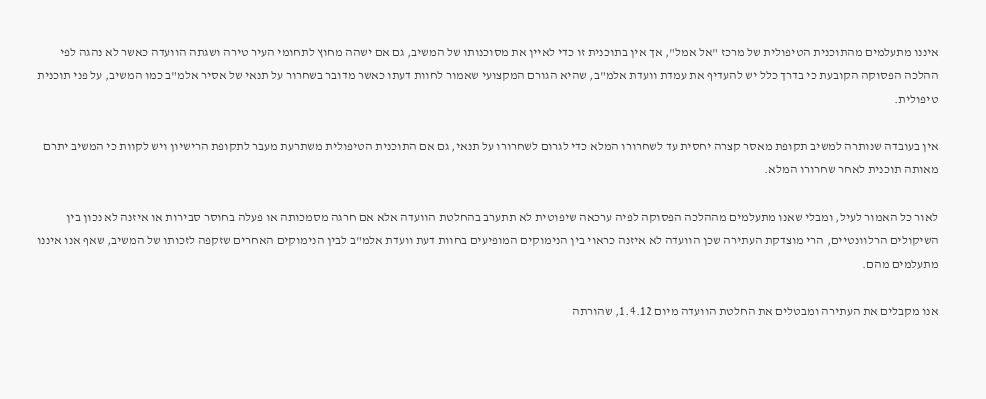איננו מתעלמים מהתוכנית הטיפולית של מרכז "אל אמל", אך אין בתוכנית זו כדי לאיין את מסוכנותו של המשיב, גם אם ישהה מחוץ לתחומי העיר טירה ושגתה הוועדה כאשר לא נהגה לפי ההלכה הפסוקה הקובעת כי בדרך כלל יש להעדיף את עמדת וועדת אלמ"ב, שהיא הגורם המקצועי שאמור לחוות דעתו כאשר מדובר בשחרור על תנאי של אסיר אלמ"ב כמו המשיב, על פני תוכנית טיפולית.

אין בעובדה שנותרה למשיב תקופת מאסר קצרה יחסית עד לשחרורו המלא כדי לגרום לשחרורו על תנאי, גם אם התוכנית הטיפולית משתרעת מעבר לתקופת הרישיון ויש לקוות כי המשיב יתרם מאותה תוכנית לאחר שחרורו המלא.

לאור כל האמור לעיל, ומבלי שאנו מתעלמים מההלכה הפסוקה לפיה ערכאה שיפוטית לא תתערב בהחלטת הוועדה אלא אם חרגה מסמכותה או פעלה בחוסר סבירות או איזנה לא נכון בין השיקולים הרלוונטיים, הרי מוצדקת העתירה שכן הוועדה לא איזנה כראוי בין הנימוקים המופיעים בחוות דעת וועדת אלמ"ב לבין הנימוקים האחרים שזקפה לזכותו של המשיב, שאף אנו איננו מתעלמים מהם.

אנו מקבלים את העתירה ומבטלים את החלטת הוועדה מיום 1.4.12, שהורתה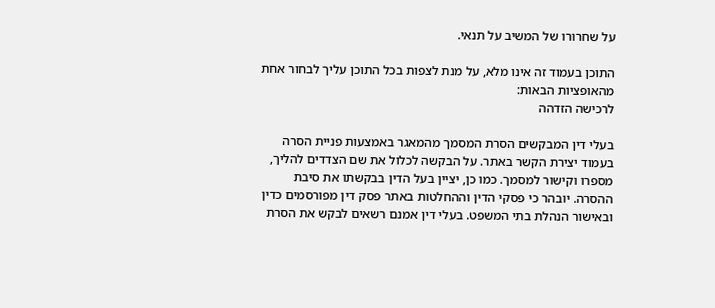על שחרורו של המשיב על תנאי.

התוכן בעמוד זה אינו מלא, על מנת לצפות בכל התוכן עליך לבחור אחת מהאופציות הבאות:
לרכישה הזדהה

בעלי דין המבקשים הסרת המסמך מהמאגר באמצעות פניית הסרה בעמוד יצירת הקשר באתר. על הבקשה לכלול את שם הצדדים להליך, מספרו וקישור למסמך. כמו כן, יציין בעל הדין בבקשתו את סיבת ההסרה. יובהר כי פסקי הדין וההחלטות באתר פסק דין מפורסמים כדין ובאישור הנהלת בתי המשפט. בעלי דין אמנם רשאים לבקש את הסרת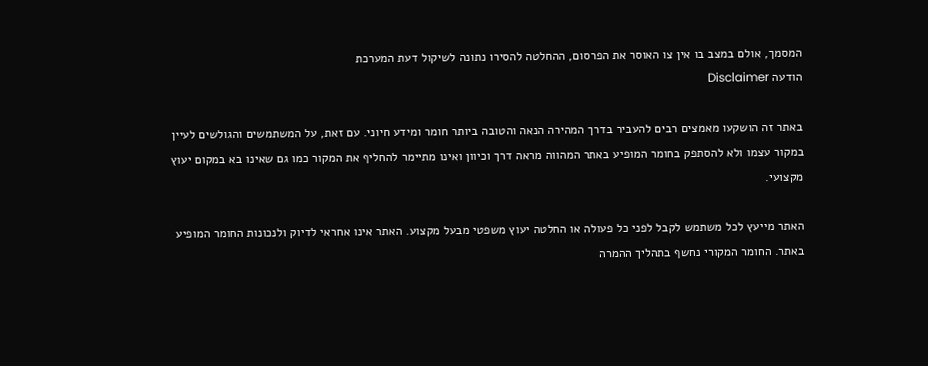המסמך, אולם במצב בו אין צו האוסר את הפרסום, ההחלטה להסירו נתונה לשיקול דעת המערכת
הודעה Disclaimer

באתר זה הושקעו מאמצים רבים להעביר בדרך המהירה הנאה והטובה ביותר חומר ומידע חיוני. עם זאת, על המשתמשים והגולשים לעיין במקור עצמו ולא להסתפק בחומר המופיע באתר המהווה מראה דרך וכיוון ואינו מתיימר להחליף את המקור כמו גם שאינו בא במקום יעוץ מקצועי.

האתר מייעץ לכל משתמש לקבל לפני כל פעולה או החלטה יעוץ משפטי מבעל מקצוע. האתר אינו אחראי לדיוק ולנכונות החומר המופיע באתר. החומר המקורי נחשף בתהליך ההמרה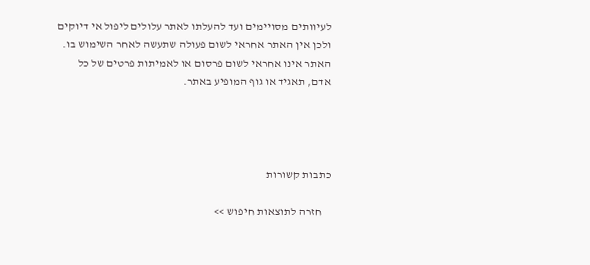לעיוותים מסויימים ועד להעלתו לאתר עלולים ליפול אי דיוקים ולכן אין האתר אחראי לשום פעולה שתעשה לאחר השימוש בו. האתר אינו אחראי לשום פרסום או לאמיתות פרטים של כל אדם, תאגיד או גוף המופיע באתר.




כתבות קשורות

    חזרה לתוצאות חיפוש >>